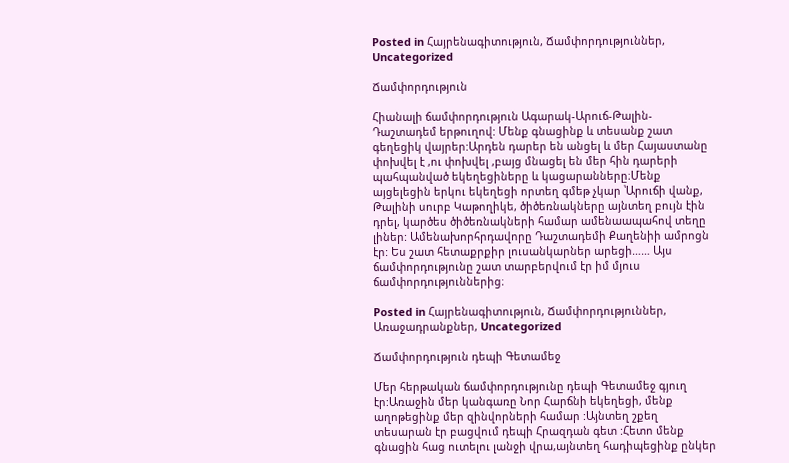Posted in Հայրենագիտություն, Ճամփորդություններ, Uncategorized

Ճամփորդություն

Հիանալի ճամփորդություն Ագարակ-Արուճ-Թալին-Դաշտադեմ երթուղով: Մենք գնացինք և տեսանք շատ գեղեցիկ վայրեր:Արդեն դարեր են անցել և մեր Հայաստանը փոխվել է ,ու փոխվել ,բայց մնացել են մեր հին դարերի պահպանված եկեղեցիները և կացարանները։Մենք այցելեցին երկու եկեղեցի որտեղ գմեթ չկար ՝Արուճի վանք, Թալինի սուրբ Կաթողիկե, ծիծեռնակները այնտեղ բույն էին դրել, կարծես ծիծեռնակների համար ամենաապահով տեղը լիներ: Ամենախորհրդավորը Դաշտադեմի Քաղենիի ամրոցն էր: Ես շատ հետաքրքիր լուսանկարներ արեցի…… Այս ճամփորդությունը շատ տարբերվում էր իմ մյուս ճամփորդություններից։

Posted in Հայրենագիտություն, Ճամփորդություններ, Առաջադրանքներ, Uncategorized

Ճամփորդություն դեպի Գետամեջ

Մեր հերթական ճամփորդությունը դեպի Գետամեջ գյուղ էր:Առաջին մեր կանգառը Նոր Հարճնի եկեղեցի, մենք աղոթեցինք մեր զինվորների համար :Այնտեղ շքեղ տեսարան էր բացվում դեպի Հրազդան գետ :Հետո մենք գնացին հաց ուտելու լանջի վրա,այնտեղ հադիպեցինք ընկեր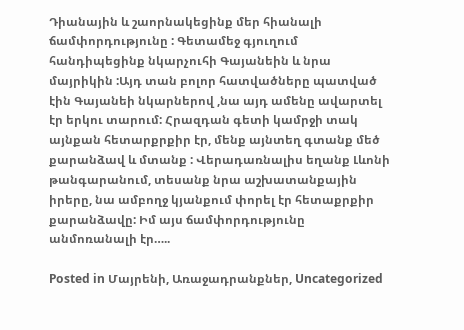Դիանային և շաորնակեցինք մեր հիանալի ճամփորդությունը : Գետամեջ գյուղում հանդիպեցինք նկարչուհի Գայանեին և նրա մայրիկին :Այդ տան բոլոր հատվածները պատված էին Գայանեի նկարներով ,նա այդ ամենը ավարտել էր երկու տարում: Հրազդան գետի կամրջի տակ այնքան հետարքրքիր էր, մենք այնտեղ գտանք մեծ քարանձավ և մտանք : Վերադառնալիս եղանք Լևոնի թանգարանում, տեսանք նրա աշխատանքային իրերը, նա ամբողջ կյանքում փորել էր հետաքրքիր քարանձավը: Իմ այս ճամփորդությունը անմոռանալի էր…..

Posted in Մայրենի, Առաջադրանքներ, Uncategorized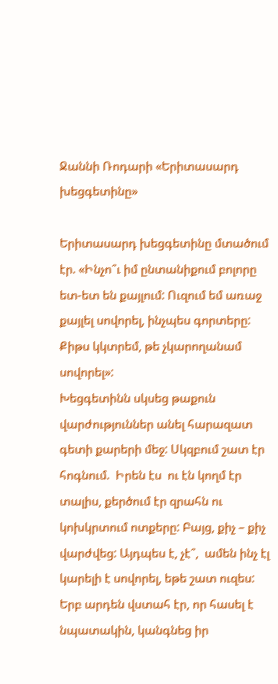Ջաննի Ռոդարի «Երիտասարդ խեցգետինը»

Երիտասարդ խեցգետինը մտածում էր. «Ինչո՞ւ իմ ընտանիքում բոլորը ետ-ետ են քայլում: Ուզում եմ առաջ քայլել սովորել, ինչպես գորտերը: Քիթս կկտրեմ, թե չկարողանամ սովորել»:
Խեցգետինն սկսեց թաքուն վարժություններ անել հարազատ գետի քարերի մեջ: Սկզբում շատ էր հոգնում.  Իրեն էս  ու էն կողմ էր տալիս, քերծում էր զրահն ու կոխկրտում ոտքերը: Բայց, քիչ – քիչ  վարժվեց: Այդպես է, չէ՞,  ամեն ինչ էլ կարելի է սովորել, եթե շատ ուզես:
Երբ արդեն վստահ էր, որ հասել է նպատակին, կանգնեց իր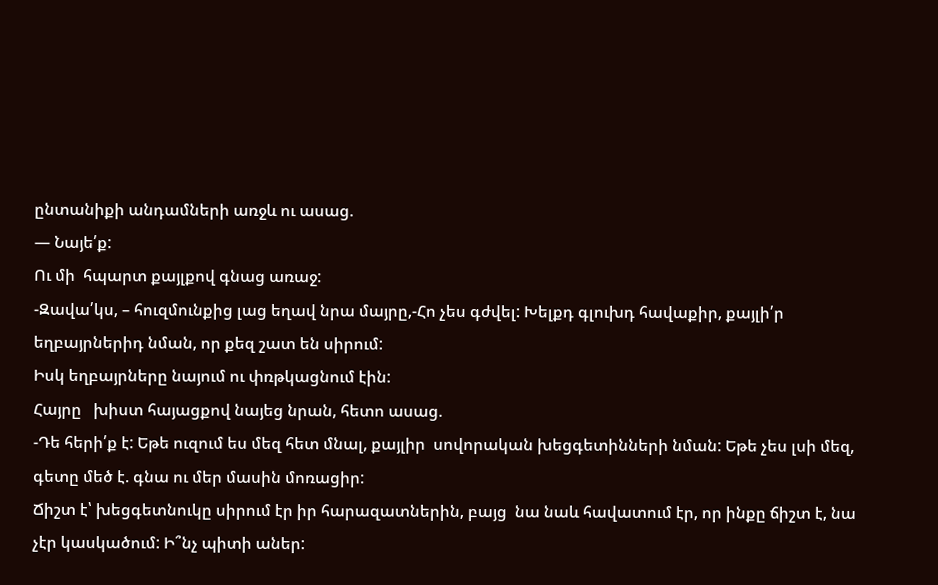ընտանիքի անդամների առջև ու ասաց.
— Նայե՛ք:
Ու մի  հպարտ քայլքով գնաց առաջ:
-Զավա՛կս, – հուզմունքից լաց եղավ նրա մայրը,-Հո չես գժվել: Խելքդ գլուխդ հավաքիր, քայլի՛ր եղբայրներիդ նման, որ քեզ շատ են սիրում:
Իսկ եղբայրները նայում ու փռթկացնում էին:
Հայրը   խիստ հայացքով նայեց նրան, հետո ասաց.
-Դե հերի՛ք է: Եթե ուզում ես մեզ հետ մնալ, քայլիր  սովորական խեցգետինների նման: Եթե չես լսի մեզ, գետը մեծ է. գնա ու մեր մասին մոռացիր:
Ճիշտ է՝ խեցգետնուկը սիրում էր իր հարազատներին, բայց  նա նաև հավատում էր, որ ինքը ճիշտ է, նա չէր կասկածում: Ի՞նչ պիտի աներ: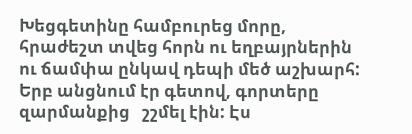Խեցգետինը համբուրեց մորը, հրաժեշտ տվեց հորն ու եղբայրներին ու ճամփա ընկավ դեպի մեծ աշխարհ:
Երբ անցնում էր գետով, գորտերը զարմանքից   շշմել էին: Էս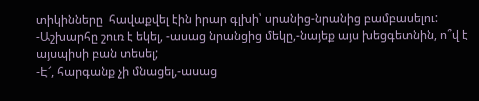տիկինները  հավաքվել էին իրար գլխի՝ սրանից-նրանից բամբասելու:
-Աշխարհը շուռ է եկել, -ասաց նրանցից մեկը,-նայեք այս խեցգետնին, ո՞վ է այսպիսի բան տեսել;
-Է՜, հարգանք չի մնացել,-ասաց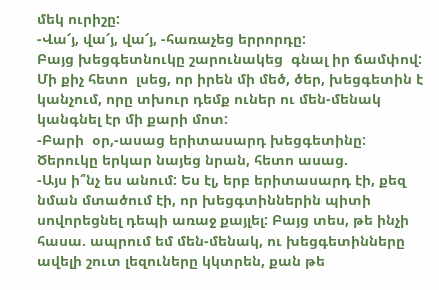մեկ ուրիշը:
-Վա՜յ, վա՜յ, վա՜յ, -հառաչեց երրորդը:
Բայց խեցգետնուկը շարունակեց  գնալ իր ճամփով: Մի քիչ հետո  լսեց, որ իրեն մի մեծ, ծեր, խեցգետին է կանչում, որը տխուր դեմք ուներ ու մեն-մենակ կանգնել էր մի քարի մոտ:
-Բարի  օր,-ասաց երիտասարդ խեցգետինը:
Ծերուկը երկար նայեց նրան, հետո ասաց.
-Այս ի՞նչ ես անում: Ես էլ, երբ երիտասարդ էի, քեզ նման մտածում էի, որ խեցգտիններին պիտի սովորեցնել դեպի առաջ քայլել: Բայց տես, թե ինչի հասա. ապրում եմ մեն-մենակ, ու խեցգետինները ավելի շուտ լեզուները կկտրեն, քան թե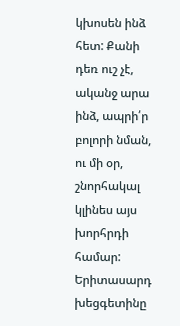կխոսեն ինձ հետ: Քանի դեռ ուշ չէ, ականջ արա ինձ, ապրի՛ր բոլորի նման, ու մի օր, շնորհակալ կլինես այս խորհրդի համար:
Երիտասարդ խեցգետինը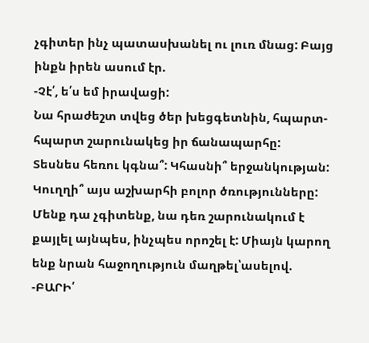չգիտեր ինչ պատասխանել ու լուռ մնաց: Բայց ինքն իրեն ասում էր.
-Չէ՛, ե՛ս եմ իրավացի:
Նա հրաժեշտ տվեց ծեր խեցգետնին, հպարտ-հպարտ շարունակեց իր ճանապարհը:
Տեսնես հեռու կգնա՞: Կհասնի՞ երջանկության: Կուղղի՞ այս աշխարհի բոլոր ծռությունները: Մենք դա չգիտենք, նա դեռ շարունակում է քայլել այնպես, ինչպես որոշել է: Միայն կարող ենք նրան հաջողություն մաղթել՝ասելով.
-ԲԱՐԻ՛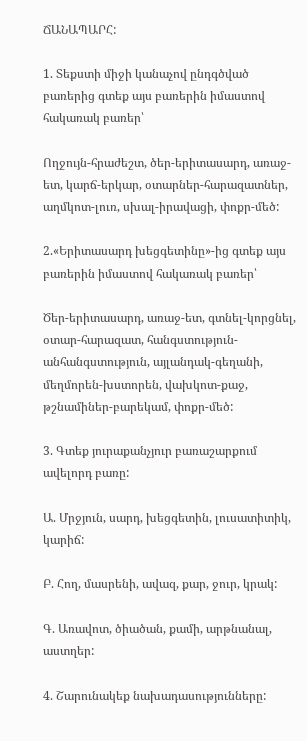ՃԱՆԱՊԱՐՀ:

1. Տեքստի միջի կանաչով ընդգծված բառերից գտեք այս բառերին իմաստով հակառակ բառեր՝

Ողջույն-հրաժեշտ, ծեր-երիտասարդ, առաջ-ետ, կարճ-երկար, օտարներ-հարազատներ, աղմկոտ-լուռ, սխալ-իրավացի, փոքր-մեծ:

2.«Երիտասարդ խեցգետինը»-ից գտեք այս բառերին իմաստով հակառակ բառեր՝

Ծեր-երիտասարդ, առաջ-ետ, գտնել-կորցնել, օտար-հարազատ, հանգստություն-անհանգստություն, այլանդակ-գեղանի, մեղմորեն-խստորեն, վախկոտ-քաջ, թշնամիներ-բարեկամ, փոքր-մեծ:

3. Գտեք յուրաքանչյուր բառաշարքում ավելորդ բառը:

Ա. Մրջյուն, սարդ, խեցգետին, լուսատիտիկ, կարիճ:

Բ. Հող, մասրենի, ավազ, քար, ջուր, կրակ:

Գ. Առավոտ, ծիածան, քամի, արթնանալ, աստղեր:

4. Շարունակեք նախադասությունները: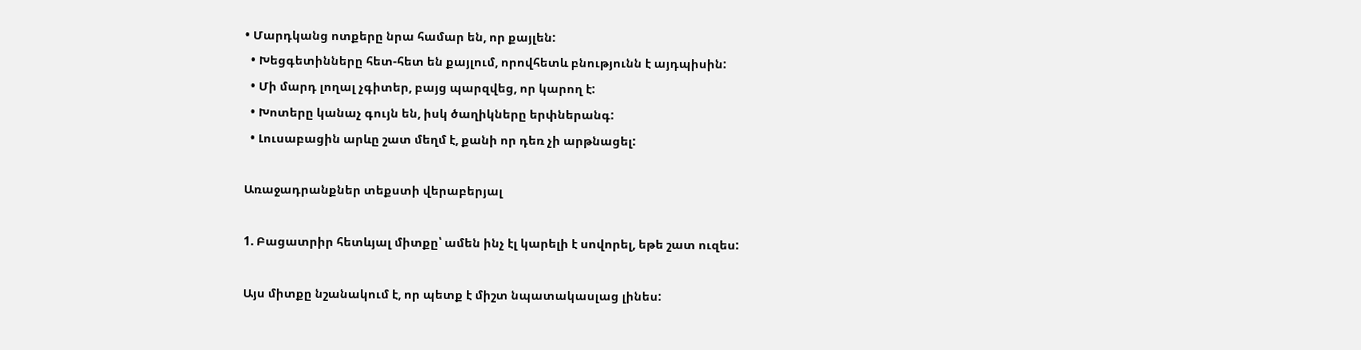• Մարդկանց ոտքերը նրա համար են, որ քայլեն:
  • Խեցգետինները հետ-հետ են քայլում, որովհետև բնությունն է այդպիսին:
  • Մի մարդ լողալ չգիտեր, բայց պարզվեց, որ կարող է:
  • Խոտերը կանաչ գույն են, իսկ ծաղիկները երփներանգ:
  • Լուսաբացին արևը շատ մեղմ է, քանի որ դեռ չի արթնացել:

Առաջադրանքներ տեքստի վերաբերյալ

1. Բացատրիր հետևյալ միտքը՝ ամեն ինչ էլ կարելի է սովորել, եթե շատ ուզես:

Այս միտքը նշանակում է, որ պետք է միշտ նպատակասլաց լինես: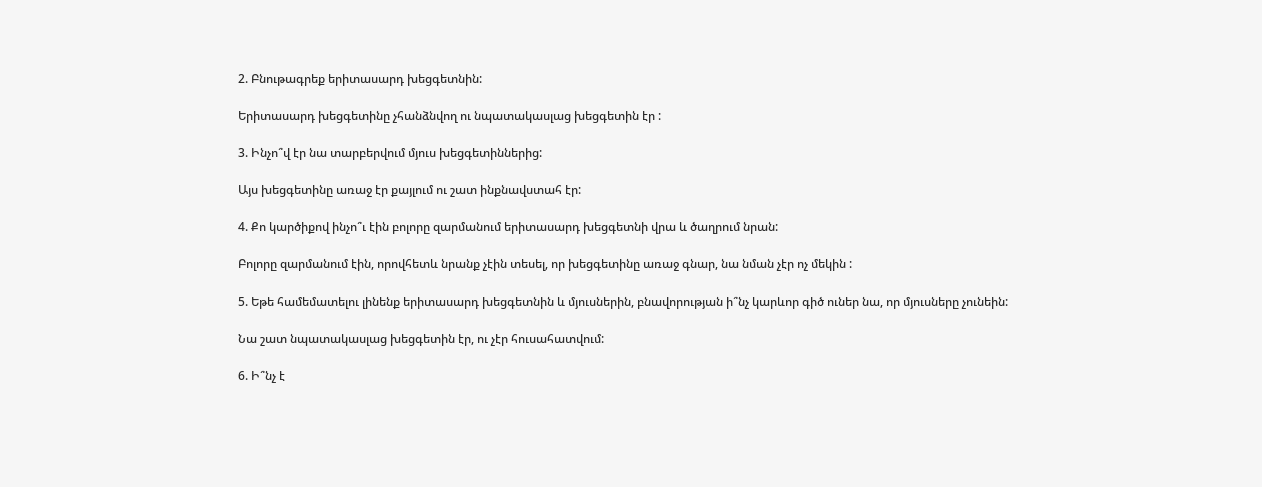2. Բնութագրեք երիտասարդ խեցգետնին:

Երիտասարդ խեցգետինը չհանձնվող ու նպատակասլաց խեցգետին էր :

3. Ինչո՞վ էր նա տարբերվում մյուս խեցգետիններից:

Այս խեցգետինը առաջ էր քայլում ու շատ ինքնավստահ էր:

4. Քո կարծիքով ինչո՞ւ էին բոլորը զարմանում երիտասարդ խեցգետնի վրա և ծաղրում նրան:

Բոլորը զարմանում էին, որովհետև նրանք չէին տեսել, որ խեցգետինը առաջ գնար, նա նման չէր ոչ մեկին :

5. Եթե համեմատելու լինենք երիտասարդ խեցգետնին և մյուսներին, բնավորության ի՞նչ կարևոր գիծ ուներ նա, որ մյուսները չունեին:

Նա շատ նպատակասլաց խեցգետին էր, ու չէր հուսահատվում:

6. Ի՞նչ է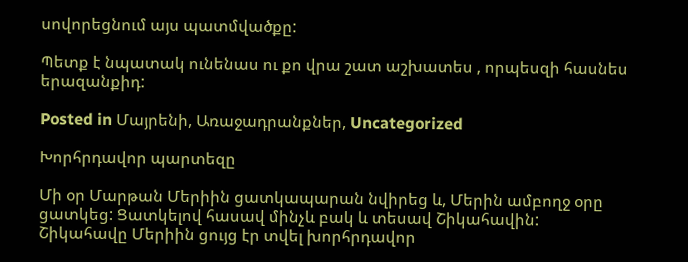սովորեցնում այս պատմվածքը:

Պետք է նպատակ ունենաս ու քո վրա շատ աշխատես , որպեսզի հասնես երազանքիդ:

Posted in Մայրենի, Առաջադրանքներ, Uncategorized

Խորհրդավոր պարտեզը

Մի օր Մարթան Մերիին ցատկապարան նվիրեց և, Մերին ամբողջ օրը ցատկեց: Ցատկելով հասավ մինչև բակ և տեսավ Շիկահավին: Շիկահավը Մերիին ցույց էր տվել խորհրդավոր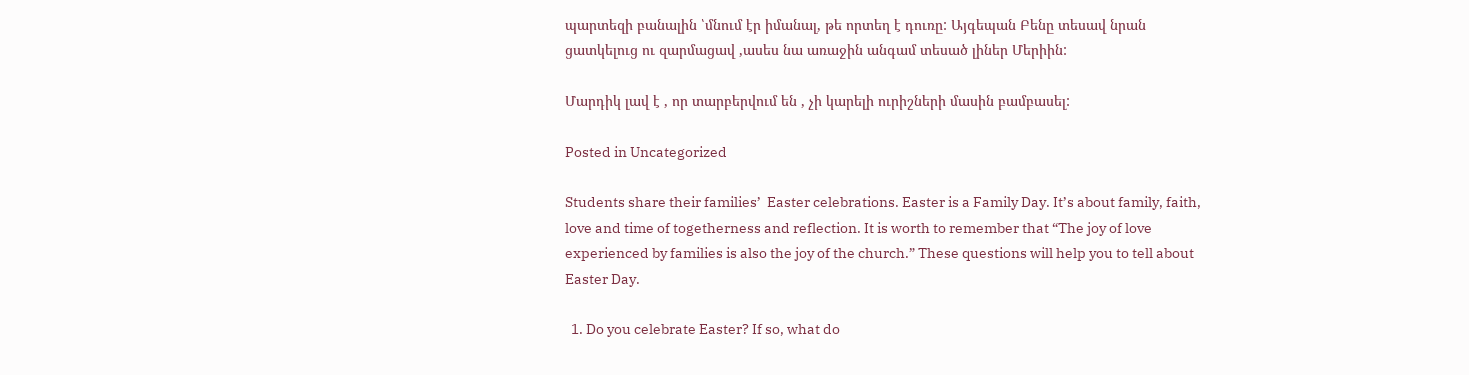պարտեզի բանալին ՝մնում էր իմանալ, թե որտեղ է դուռը: Այգեպան Բենը տեսավ նրան ցատկելուց ու զարմացավ ,ասես նա առաջին անգամ տեսած լիներ Մերիին:

Մարդիկ լավ է , որ տարբերվում են , չի կարելի ուրիշների մասին բամբասել:

Posted in Uncategorized

Students share their families’  Easter celebrations. Easter is a Family Day. It’s about family, faith, love and time of togetherness and reflection. It is worth to remember that “The joy of love experienced by families is also the joy of the church.” These questions will help you to tell about Easter Day.

  1. Do you celebrate Easter? If so, what do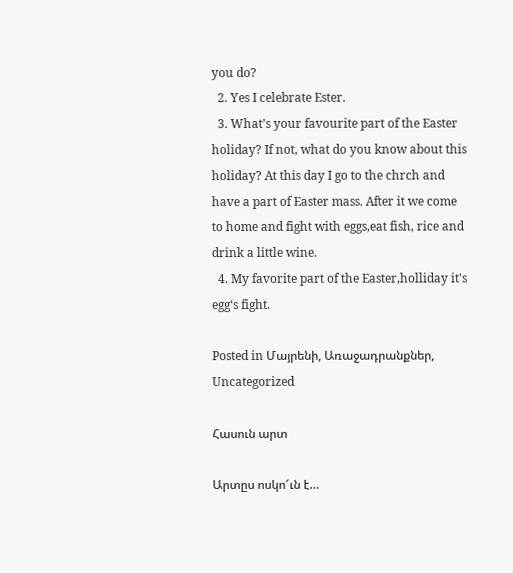you do?
  2. Yes I celebrate Ester.
  3. What’s your favourite part of the Easter holiday? If not, what do you know about this holiday? At this day I go to the chrch and have a part of Easter mass. After it we come to home and fight with eggs,eat fish, rice and drink a little wine.
  4. My favorite part of the Easter,holliday it's egg‘s fight.

Posted in Մայրենի, Առաջադրանքներ, Uncategorized

Հասուն արտ

Արտըս ոսկո՜ւն է…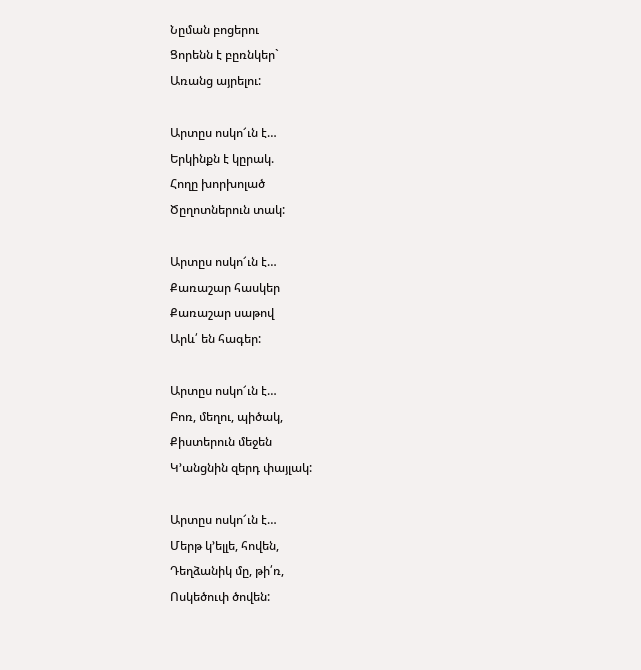Նըման բոցերու
Ցորենն է բըռնկեր`
Առանց այրելու:

Արտըս ոսկո՜ւն է…
Երկինքն է կըրակ.
Հողը խորխոլած
Ծըղոտներուն տակ:

Արտըս ոսկո՜ւն է…
Քառաշար հասկեր
Քառաշար սաթով
Արև՛ են հագեր:

Արտըս ոսկո՜ւն է…
Բոռ, մեղու, պիծակ,
Քիստերուն մեջեն
Կ’անցնին զերդ փայլակ:

Արտըս ոսկո՜ւն է…
Մերթ կ’ելլե, հովեն,
Դեղձանիկ մը, թի՛ռ,
Ոսկեծուփ ծովեն: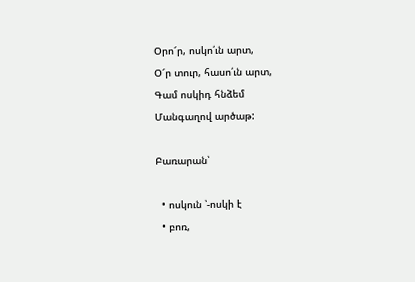Օրո՜ր, ոսկո՛ւն արտ,
Օ՜ր տուր, հասո՛ւն արտ,
Գամ ոսկիդ հնձեմ
Մանգաղով արծաթ:

Բառարան՝

  • ոսկուն ՝-ոսկի է
  • բոռ,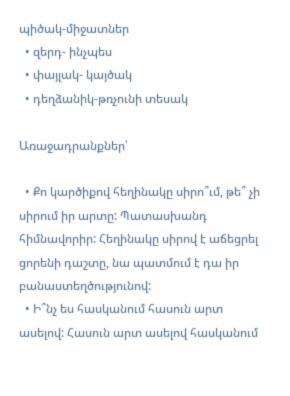պիծակ-միջատներ
  • զերդ- ինչպես
  • փայլակ- կայծակ
  • դեղձանիկ-թռչունի տեսակ

Առաջադրանքներ՝

  • Քո կարծիքով հեղինակը սիրո՞ւմ, թե՞ չի սիրում իր արտը: Պատասխանդ հիմնավորիր: Հեղինակը սիրով է աճեցրել ցորենի դաշտը, նա պատմում է դա իր բանաստեղծությունով:
  • Ի՞նչ ես հասկանում հասուն արտ ասելով: Հասուն արտ ասելով հասկանում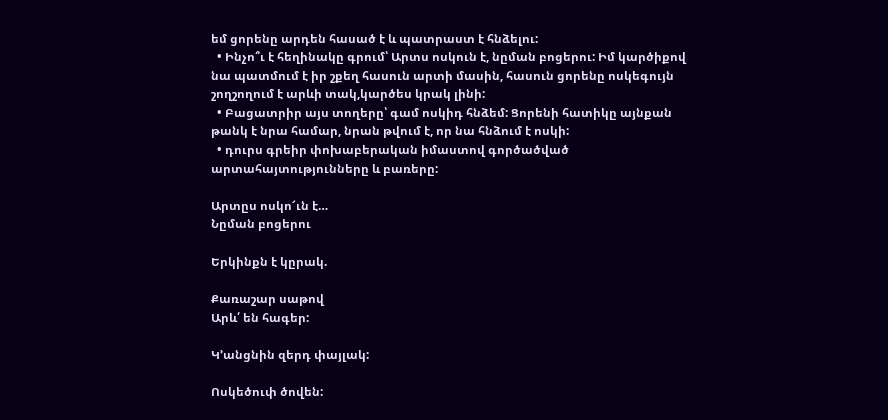եմ ցորենը արդեն հասած է և պատրաստ է հնձելու:
  • Ինչո՞ւ է հեղինակը գրում՝ Արտս ոսկուն է, նըման բոցերու: Իմ կարծիքով նա պատմում է իր շքեղ հասուն արտի մասին, հասուն ցորենը ոսկեգույն շողշողում է արևի տակ,կարծես կրակ լինի:
  • Բացատրիր այս տողերը՝ գամ ոսկիդ հնձեմ: Ցորենի հատիկը այնքան թանկ է նրա համար, նրան թվում է, որ նա հնձում է ոսկի:
  • դուրս գրեիր փոխաբերական իմաստով գործածված արտահայտությունները և բառերը:

Արտըս ոսկո՜ւն է…
Նըման բոցերու

Երկինքն է կըրակ.

Քառաշար սաթով
Արև՛ են հագեր:

Կ’անցնին զերդ փայլակ:

Ոսկեծուփ ծովեն: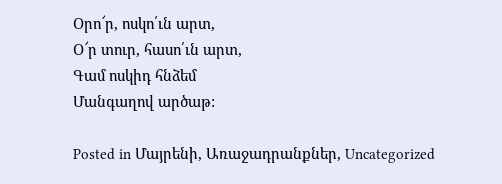Օրո՜ր, ոսկո՛ւն արտ,
Օ՜ր տուր, հասո՛ւն արտ,
Գամ ոսկիդ հնձեմ
Մանգաղով արծաթ:

Posted in Մայրենի, Առաջադրանքներ, Uncategorized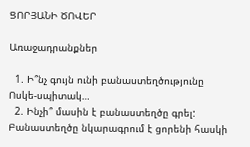ՑՈՐՅԱՆԻ ԾՈՎԵՐ

Առաջադրանքներ

  1. Ի՞նչ գույն ունի բանաստեղծությունը Ոսկե-սպիտակ…
  2. Ինչի՞ մասին է բանաստեղծը գրել: Բանաստեղծը նկարագրում է ցորենի հասկի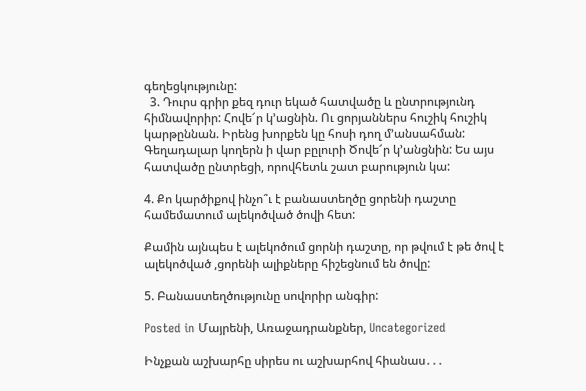գեղեցկությունը:
  3. Դուրս գրիր քեզ դուր եկած հատվածը և ընտրությունդ հիմնավորիր: Հովե՜ր կ’ացնին. Ու ցորյաններս հուշիկ հուշիկ կարթըննան. Իրենց խորքեն կը հոսի դող մ’անսահման: Գեղադալար կողերն ի վար բըլուրի Ծովե՜ր կ’անցնին: Ես այս հատվածը ընտրեցի, որովհետև շատ բարություն կա:

4. Քո կարծիքով ինչո՞ւ է բանաստեղծը ցորենի դաշտը համեմատում ալեկոծված ծովի հետ:

Քամին այնպես է ալեկոծում ցորնի դաշտը, որ թվում է թե ծով է ալեկոծված ,ցորենի ալիքները հիշեցնում են ծովը:

5. Բանաստեղծությունը սովորիր անգիր:

Posted in Մայրենի, Առաջադրանքներ, Uncategorized

Ինչքան աշխարհը սիրես ու աշխարհով հիանաս․․․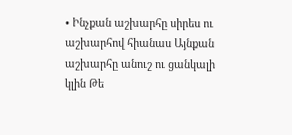• Ինչքան աշխարհը սիրես ու աշխարհով հիանաս Այնքան աշխարհը անուշ ու ցանկալի կլին Թե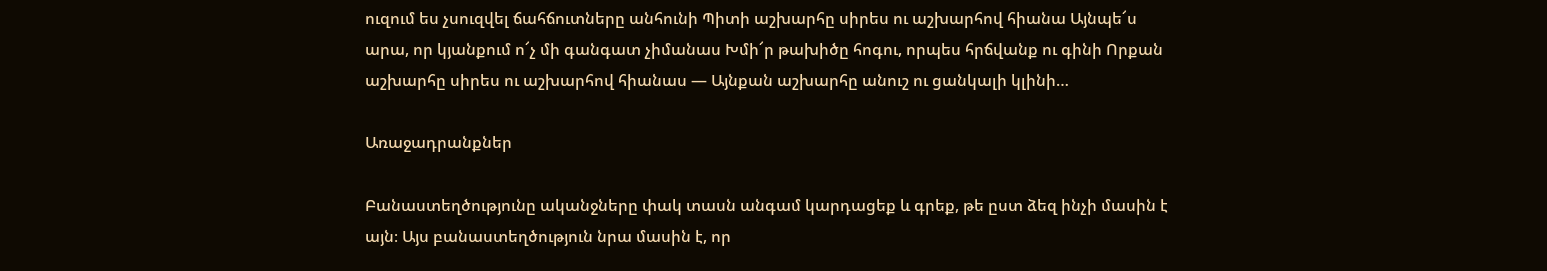ուզում ես չսուզվել ճահճուտները անհունի Պիտի աշխարհը սիրես ու աշխարհով հիանա Այնպե՜ս արա, որ կյանքում ո՜չ մի գանգատ չիմանաս Խմի՜ր թախիծը հոգու, որպես հրճվանք ու գինի Որքան աշխարհը սիրես ու աշխարհով հիանաս — Այնքան աշխարհը անուշ ու ցանկալի կլինի…

Առաջադրանքներ

Բանաստեղծությունը ականջները փակ տասն անգամ կարդացեք և գրեք, թե ըստ ձեզ ինչի մասին է այն։ Այս բանաստեղծություն նրա մասին է, որ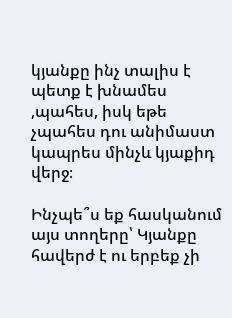կյանքը ինչ տալիս է պետք է խնամես ,պահես, իսկ եթե չպահես դու անիմաստ կապրես մինչև կյաքիդ վերջ։

Ինչպե՞ս եք հասկանում այս տողերը՝ Կյանքը հավերժ է ու երբեք չի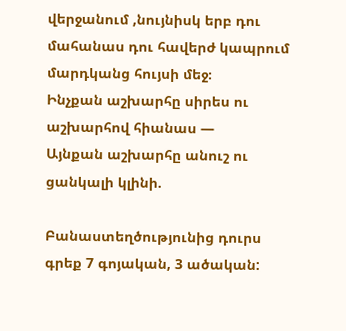վերջանում ,նույնիսկ երբ դու մահանաս դու հավերժ կապրում մարդկանց հույսի մեջ։
Ինչքան աշխարհը սիրես ու աշխարհով հիանաս —
Այնքան աշխարհը անուշ ու ցանկալի կլինի.

Բանաստեղծությունից դուրս գրեք 7 գոյական, 3 ածական: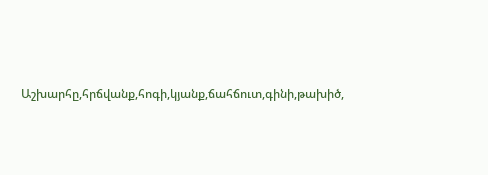Աշխարհը,հրճվանք,հոգի,կյանք,ճահճուտ,գինի,թախիծ,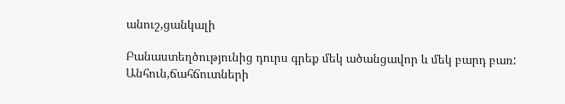անուշ,ցանկալի

Բանաստեղծությունից դուրս գրեք մեկ ածանցավոր և մեկ բարդ բառ: Անհուն,ճահճուտների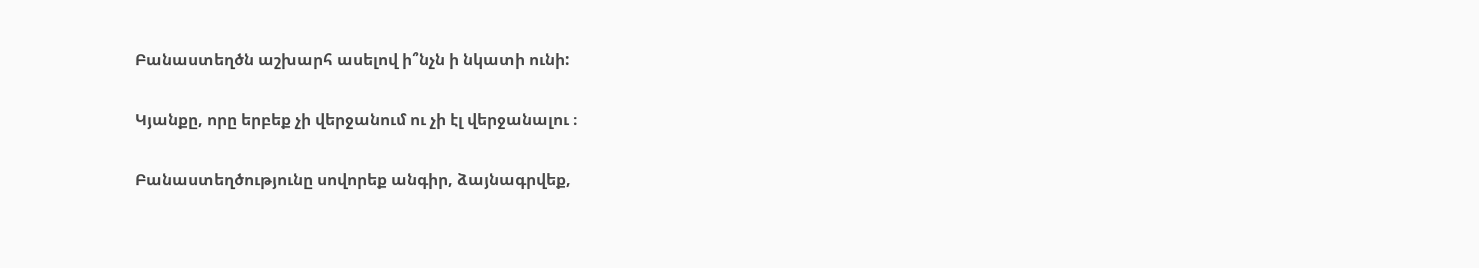Բանաստեղծն աշխարհ ասելով ի՞նչն ի նկատի ունի:

Կյանքը, որը երբեք չի վերջանում ու չի էլ վերջանալու ։

Բանաստեղծությունը սովորեք անգիր, ձայնագրվեք,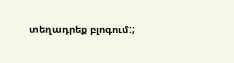տեղադրեք բլոգում:;